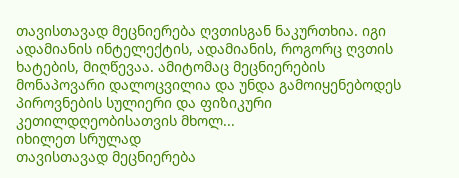თავისთავად მეცნიერება ღვთისგან ნაკურთხია. იგი ადამიანის ინტელექტის, ადამიანის, როგორც ღვთის ხატების, მიღწევაა. ამიტომაც მეცნიერების მონაპოვარი დალოცვილია და უნდა გამოიყენებოდეს პიროვნების სულიერი და ფიზიკური კეთილდღეობისათვის მხოლ...
იხილეთ სრულად
თავისთავად მეცნიერება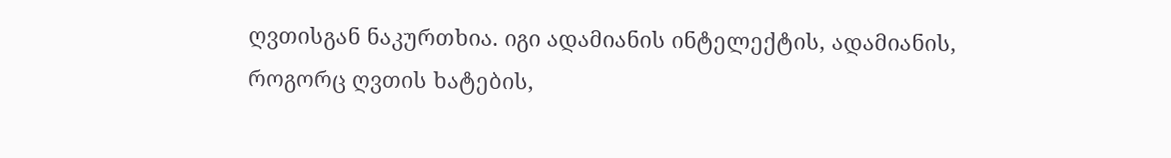ღვთისგან ნაკურთხია. იგი ადამიანის ინტელექტის, ადამიანის, როგორც ღვთის ხატების,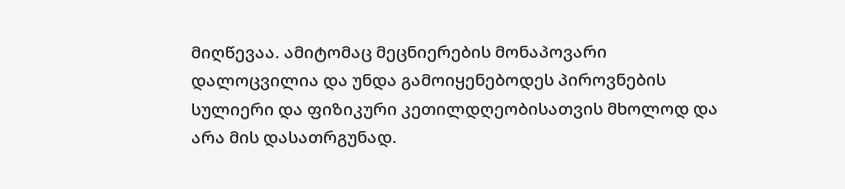მიღწევაა. ამიტომაც მეცნიერების მონაპოვარი დალოცვილია და უნდა გამოიყენებოდეს პიროვნების სულიერი და ფიზიკური კეთილდღეობისათვის მხოლოდ და არა მის დასათრგუნად.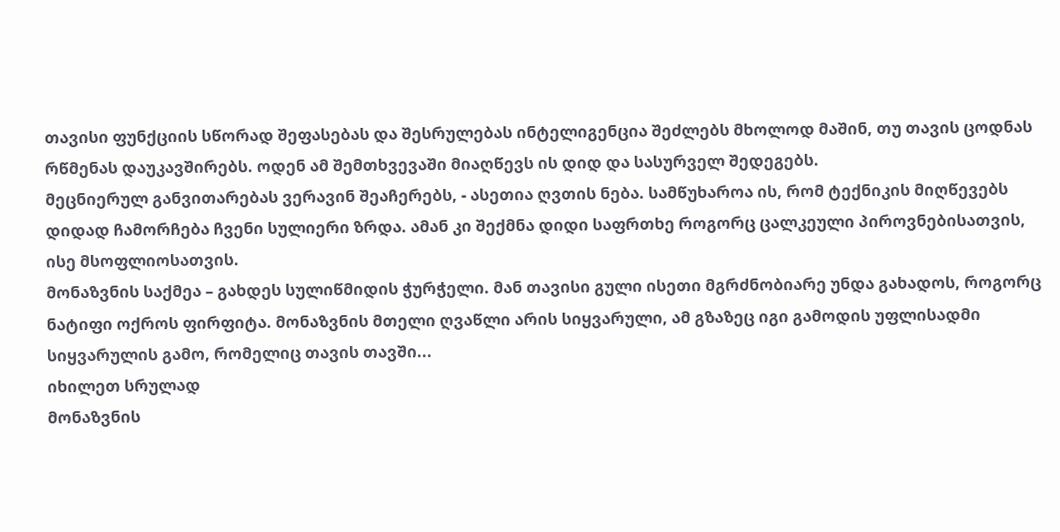თავისი ფუნქციის სწორად შეფასებას და შესრულებას ინტელიგენცია შეძლებს მხოლოდ მაშინ, თუ თავის ცოდნას რწმენას დაუკავშირებს. ოდენ ამ შემთხვევაში მიაღწევს ის დიდ და სასურველ შედეგებს.
მეცნიერულ განვითარებას ვერავინ შეაჩერებს, - ასეთია ღვთის ნება. სამწუხაროა ის, რომ ტექნიკის მიღწევებს დიდად ჩამორჩება ჩვენი სულიერი ზრდა. ამან კი შექმნა დიდი საფრთხე როგორც ცალკეული პიროვნებისათვის, ისე მსოფლიოსათვის.
მონაზვნის საქმეა – გახდეს სულიწმიდის ჭურჭელი. მან თავისი გული ისეთი მგრძნობიარე უნდა გახადოს, როგორც ნატიფი ოქროს ფირფიტა. მონაზვნის მთელი ღვაწლი არის სიყვარული, ამ გზაზეც იგი გამოდის უფლისადმი სიყვარულის გამო, რომელიც თავის თავში...
იხილეთ სრულად
მონაზვნის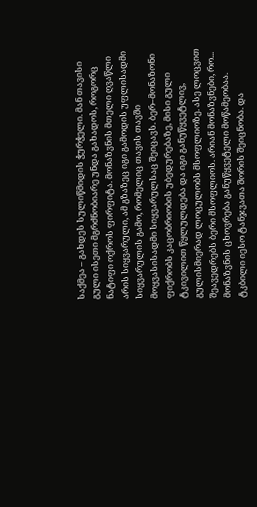საქმეა – გახდეს სულიწმიდის ჭურჭელი. მან თავისი გული ისეთი მგრძნობიარე უნდა გახადოს, როგორც ნატიფი ოქროს ფირფიტა. მონაზვნის მთელი ღვაწლი არის სიყვარული, ამ გზაზეც იგი გამოდის უფლისადმი სიყვარულის გამო, რომელიც თავის თავში მოყვასისადმი სიყვარულსაც შეიცავს. ბერ–მონაზონი ფიქრობს კაცობრიობის უბედურებაზე, მისი გული ტკივილით წყლულდება და იგი განუწყვეტლივ, გულისმიერად ლოცულობს მსოფლიოზე. ასე ლოცვით შეავედრებს ბერი მსოფლიოს. არიან მონაზვნები, რო...
მონაზვნის ცხოვრება განუწყვეტელი მოწამეობაა. ტკბილი იესო ტანჯვათა შორის შეიცნობა. და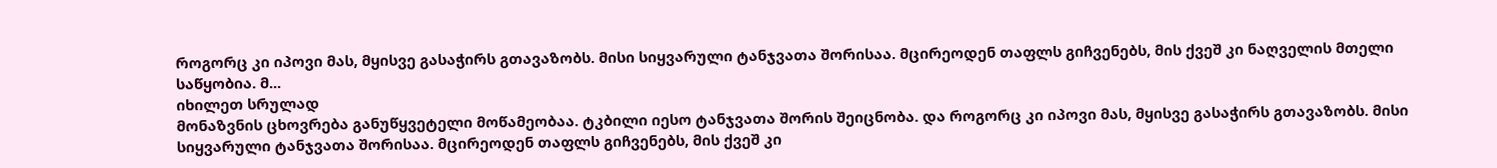როგორც კი იპოვი მას, მყისვე გასაჭირს გთავაზობს. მისი სიყვარული ტანჯვათა შორისაა. მცირეოდენ თაფლს გიჩვენებს, მის ქვეშ კი ნაღველის მთელი საწყობია. მ...
იხილეთ სრულად
მონაზვნის ცხოვრება განუწყვეტელი მოწამეობაა. ტკბილი იესო ტანჯვათა შორის შეიცნობა. და როგორც კი იპოვი მას, მყისვე გასაჭირს გთავაზობს. მისი სიყვარული ტანჯვათა შორისაა. მცირეოდენ თაფლს გიჩვენებს, მის ქვეშ კი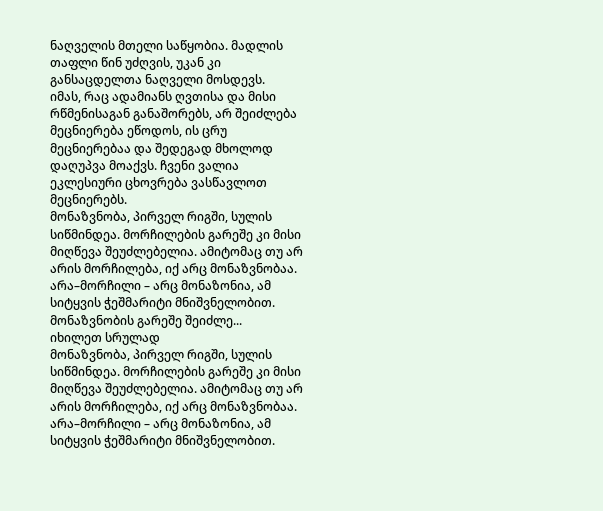ნაღველის მთელი საწყობია. მადლის თაფლი წინ უძღვის, უკან კი განსაცდელთა ნაღველი მოსდევს.
იმას, რაც ადამიანს ღვთისა და მისი რწმენისაგან განაშორებს, არ შეიძლება მეცნიერება ეწოდოს, ის ცრუ მეცნიერებაა და შედეგად მხოლოდ დაღუპვა მოაქვს. ჩვენი ვალია ეკლესიური ცხოვრება ვასწავლოთ მეცნიერებს.
მონაზვნობა, პირველ რიგში, სულის სიწმინდეა. მორჩილების გარეშე კი მისი მიღწევა შეუძლებელია. ამიტომაც თუ არ არის მორჩილება, იქ არც მონაზვნობაა. არა–მორჩილი – არც მონაზონია, ამ სიტყვის ჭეშმარიტი მნიშვნელობით. მონაზვნობის გარეშე შეიძლე...
იხილეთ სრულად
მონაზვნობა, პირველ რიგში, სულის სიწმინდეა. მორჩილების გარეშე კი მისი მიღწევა შეუძლებელია. ამიტომაც თუ არ არის მორჩილება, იქ არც მონაზვნობაა. არა–მორჩილი – არც მონაზონია, ამ სიტყვის ჭეშმარიტი მნიშვნელობით.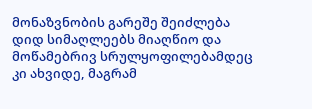მონაზვნობის გარეშე შეიძლება დიდ სიმაღლეებს მიაღწიო და მოწამებრივ სრულყოფილებამდეც კი ახვიდე, მაგრამ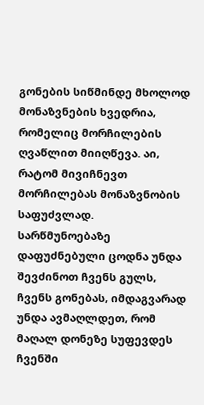გონების სიწმინდე მხოლოდ მონაზვნების ხვედრია, რომელიც მორჩილების ღვაწლით მიიღწევა. აი, რატომ მივიჩნევთ მორჩილებას მონაზვნობის საფუძვლად.
სარწმუნოებაზე დაფუძნებული ცოდნა უნდა შევძინოთ ჩვენს გულს, ჩვენს გონებას, იმდაგვარად უნდა ავმაღლდეთ, რომ მაღალ დონეზე სუფევდეს ჩვენში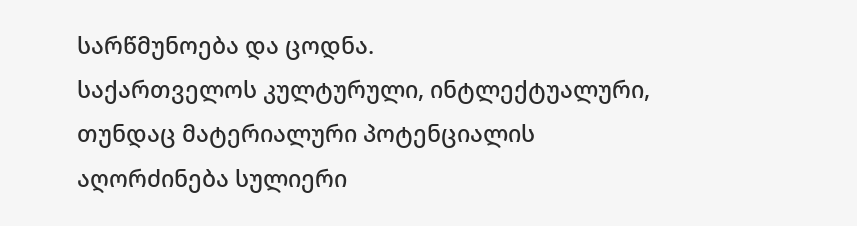სარწმუნოება და ცოდნა.
საქართველოს კულტურული, ინტლექტუალური, თუნდაც მატერიალური პოტენციალის აღორძინება სულიერი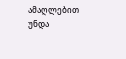ამაღლებით უნდა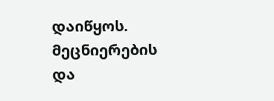დაიწყოს. მეცნიერების და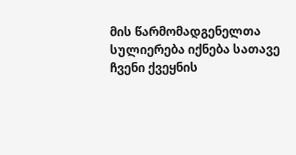მის წარმომადგენელთა სულიერება იქნება სათავე ჩვენი ქვეყნის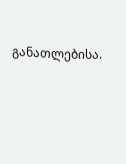განათლებისა.